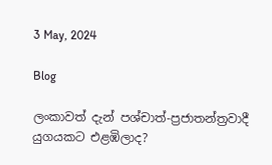3 May, 2024

Blog

ලංකාවත් දැන් පශ්චාත්-ප්‍රජාතන්ත්‍රවාදී යුගයකට එළඹිලාද?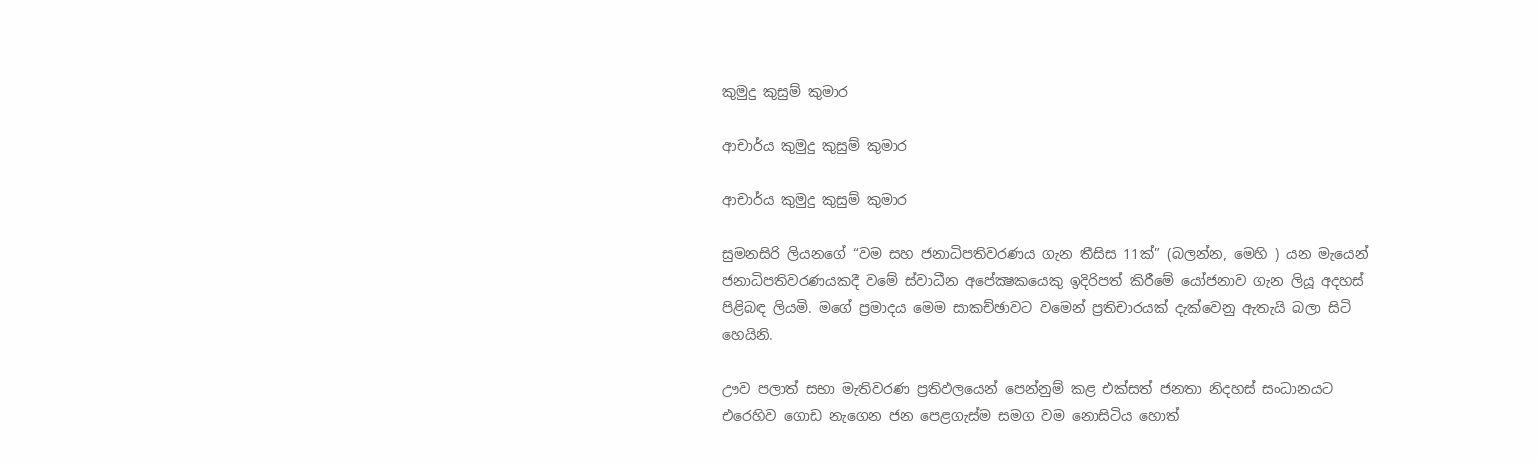කුමුදු කුසුම් කුමාර

ආචාර්ය කුමුදු කුසුම් කුමාර

ආචාර්ය කුමුදු කුසුම් කුමාර

සුමනසිරි ලියනගේ “වම සහ ජනාධිපතිවරණය ගැන තීසිස 11ක්” (බලන්න, මෙහි ) යන මැයෙන් ජනාධිපතිවරණයකදී වමේ ස්වාධීන අපේක්‍ෂකයෙකු ඉදිරිපත් කිරීමේ යෝජනාව ගැන ලියූ අදහස් පිළිබඳ ලියමි. මගේ ප්‍රමාදය මෙම සාකච්ඡාවට වමෙන් ප්‍රතිචාරයක් දැක්වෙනු ඇතැයි බලා සිටි හෙයිනි.

ඌව පලාත් සභා මැතිවරණ ප්‍රතිඵලයෙන් පෙන්නුම් කළ එක්සත් ජනතා නිදහස් සංධානයට එරෙහිව ගොඩ නැගෙන ජන පෙළගැස්ම සමග වම නොසිටිය හොත්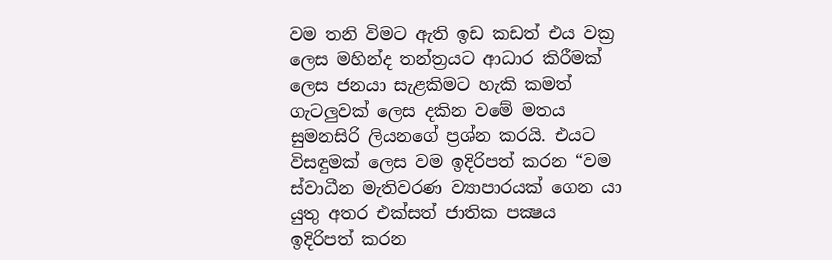වම තනි විමට ඇති ඉඩ කඩත් එය වක්‍ර ලෙස මහින්ද තන්ත්‍රයට ආධාර කිරීමක් ලෙස ජනයා සැළකිමට හැකි කමත් ගැටලුවක් ලෙස දකින වමේ මතය සුමනසිරි ලියනගේ ප්‍රශ්න කරයි. එයට විසඳුමක් ලෙස වම ඉදිරිපත් කරන “වම ස්වාධීන මැතිවරණ ව්‍යාපාරයක් ගෙන යා යුතු අතර එක්සත් ජාතික පක්‍ෂය ඉදිරිපත් කරන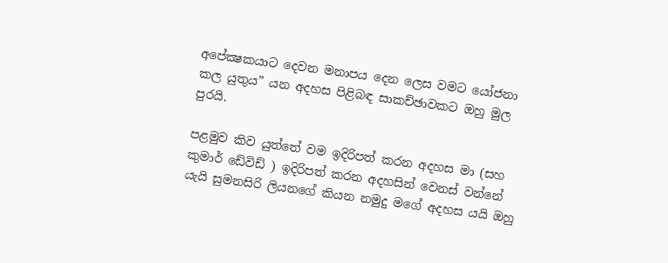අපේක්‍ෂකයාට දෙවන මනාපය දෙන ලෙස වමට යෝජනා කල යුතුය” යන අදහස පිළිබඳ සාකච්ඡාවකට ඔහු මුල පුරයි.

පළමුව කිව යුත්තේ වම ඉදිරිපත් කරන අදහස මා (සහ කුමාර් ඩේවිඩ් ) ඉදිරිපත් කරන අදහසින් වෙනස් වන්නේ යැයි සුමනසිරි ලියනගේ කියන නමුදු මගේ අදහස යයි ඔහු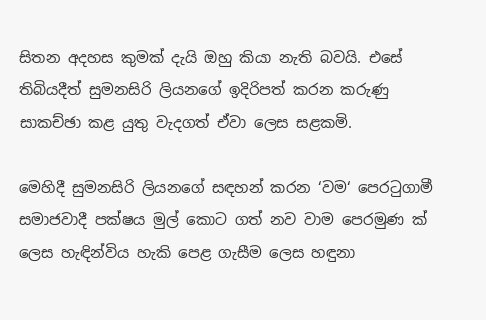සිතන අදහස කුමක් දැයි ඔහු කියා නැති බවයි. එසේ තිබියදීත් සුමනසිරි ලියනගේ ඉදිරිපත් කරන කරුණු සාකච්ඡා කළ යුතු වැදගත් ඒවා ලෙස සළකමි.

මෙහිදී සුමනසිරි ලියනගේ සඳහන් කරන ‘වම‘ පෙරටුගාමී සමාජවාදී පක්ෂය මුල් කොට ගත් නව වාම පෙරමුණ ක් ලෙස හැඳින්විය හැකි පෙළ ගැසීම ලෙස හඳුනා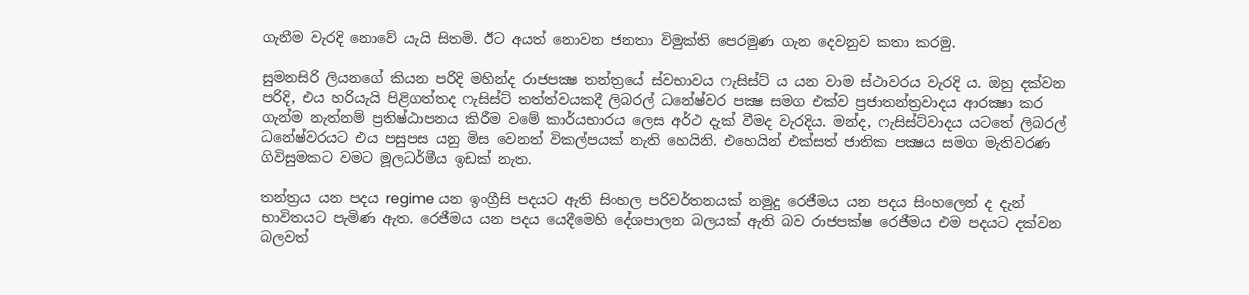ගැනීම වැරදි නොවේ යැයි සිතමි. ඊට අයත් නොවන ජනතා විමුක්ති පෙරමුණ ගැන දෙවනුව කතා කරමු.

සුමනසිරි ලියනගේ කියන පරිදි මහින්ද රාජපක්‍ෂ තන්ත්‍රයේ ස්වභාවය ෆැසිස්ට් ය යන වාම ස්ථාවරය වැරදි ය. ඔහු දක්වන පරිදි, එය හරියැයි පිළිගත්තද ෆැසිස්ට් තත්ත්වයකදී ලිබරල් ධනේෂ්වර පක්‍ෂ සමග එක්ව ප්‍රජාතන්ත්‍රවාදය ආරක්‍ෂා කර ගැන්ම නැත්නම් ප්‍රතිෂ්ඨාපනය කිරීම වමේ කාර්යභාරය ලෙස අර්ථ දැක් වීමද වැරදිය. මන්ද, ෆැසිස්ට්වාදය යටතේ ලිබරල් ධනේෂ්වරයට එය පසුපස යනු මිස වෙනත් විකල්පයක් නැති හෙයිනි. එහෙයින් එක්සත් ජාතික පක්‍ෂය සමග මැතිවරණ ගිවිසුමකට වමට මූලධර්මීය ඉඩක් නැත.

තන්ත්‍රය යන පදය regime යන ඉංග්‍රීසි පදයට ඇති සිංහල පරිවර්තනයක් නමුදු රෙජීමය යන පදය සිංහලෙන් ද දැන් භාවිතයට පැමිණ ඇත. රෙජීමය යන පදය යෙදීමෙහි දේශපාලන බලයක් ඇති බව රාජපක්ෂ රෙජීමය එම පදයට දක්වන බලවත්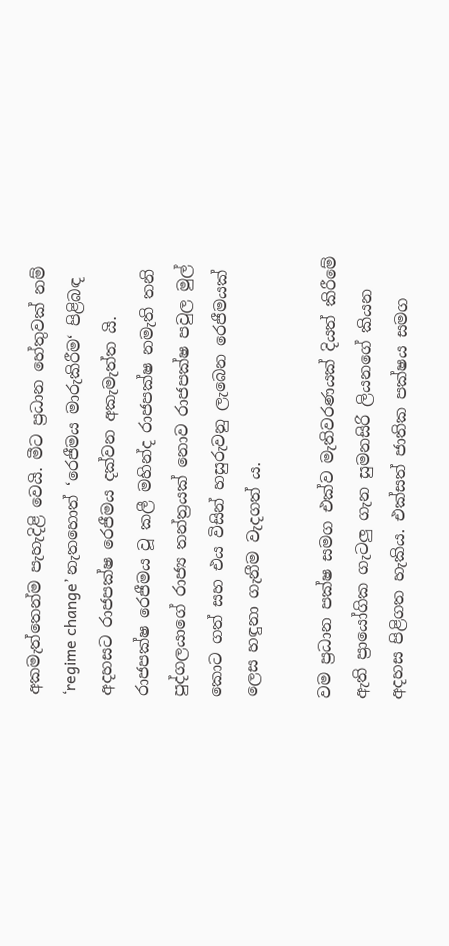අකමැත්තෙන්ම පැහැදිළි වෙයි. මීට ප්‍රධාන හේතුවක් නම් ‘regime change’ නැතහොත් ‘රෙජීමය මාරුකිරීම‘ පිළිබඳ අදහසට රාජපක්ෂ රෙජීමය දක්වන අකැමැත්ත යි. රාජපක්ෂ රෙජීමය වූ කලී මහින්ද රාජපක්ෂ නමැති තනි පුද්ගලයාගේ රාජ්‍ය තන්ත්‍රයක් නොව රාජපක්ෂ පවුල මුල් කොට ගත් සහ එය විසින් හසුරුවනු ලැබෙන රෙජීමයක් ලෙස හඳුනා ගැනීම වැදගත් ය.

වම ප්‍රධාන පක්ෂ සමග එක්ව මැතිවරණයක් දියත් කිරීමේ ඇති ප්‍රායෝගික ගැටලු ගැන සුමනසිරි ලියනගේ කියන අදහස පිළිගත හැකිය. එක්සත් ජාතික පක්ෂය සමග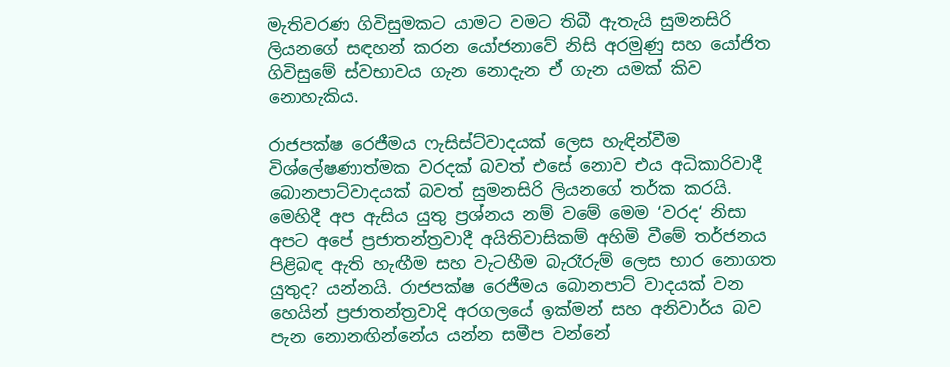මැතිවරණ ගිවිසුමකට යාමට වමට තිබී ඇතැයි සුමනසිරි ලියනගේ සඳහන් කරන යෝජනාවේ නිසි අරමුණු සහ යෝජිත ගිවිසුමේ ස්වභාවය ගැන නොදැන ඒ ගැන යමක් කිව නොහැකිය.

රාජපක්ෂ රෙජීමය ෆැසිස්ට්වාදයක් ලෙස හැඳින්වීම විශ්ලේෂණාත්මක වරදක් බවත් එසේ නොව එය අධිකාරිවාදී බොනපාට්වාදයක් බවත් සුමනසිරි ලියනගේ තර්ක කරයි. මෙහිදී අප ඇසිය යුතු ප්‍රශ්නය නම් වමේ මෙම ‘වරද‘ නිසා අපට අපේ ප්‍රජාතන්ත්‍රවාදී අයිතිවාසිකම් අහිමි වීමේ තර්ජනය පිළිබඳ ඇති හැඟීම සහ වැටහීම බැරෑරුම් ලෙස භාර නොගත යුතුද? යන්නයි. රාජපක්ෂ රෙජීමය බොනපාට් වාදයක් වන හෙයින් ප්‍රජාතන්ත්‍රවාදි අරගලයේ ඉක්මන් සහ අනිවාර්ය බව පැන නොනඟින්නේය යන්න සමීප වන්නේ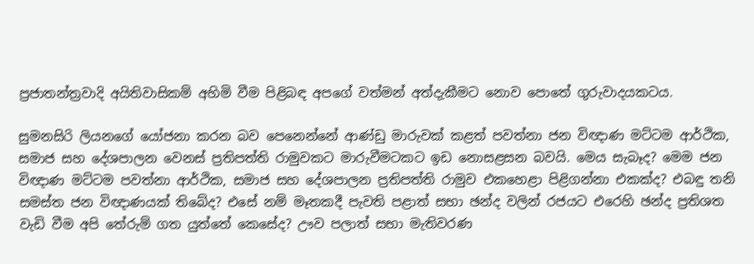ප්‍රජාතන්ත්‍රවාදි අයිතිවාසිකම් අහිමි වීම පිළිබඳ අපගේ වත්මන් අත්දැකීමට නොව පොතේ ගුරුවාදයකටය.

සුමනසිරි ලියනගේ යෝජනා කරන බව පෙනෙන්නේ ආණ්ඩු මාරුවක් කළත් පවත්නා ජන විඥාණ මට්ටම ආර්ථික, සමාජ සහ දේශපාලන වෙනස් ප්‍රතිපත්ති රාමුවකට මාරුවීමටකට ඉඩ නොසළසන බවයි. මෙය සැබෑද? මෙම ජන විඥාණ මට්ටම පවත්නා ආර්ථික, සමාජ සහ දේශපාලන ප්‍රතිපත්ති රාමුව එකහෙළා පිළිගන්නා එකක්ද? එබඳු තනි සමස්ත ජන විඥාණයක් තිබේද? එසේ නම් මෑතකදී පැවති පළාත් සභා ඡන්ද වලින් රජයට එරෙහි ඡන්ද ප්‍රතිශත වැඩි වීම අපි තේරුම් ගත යුත්තේ කෙසේද? ඌව පලාත් සභා මැතිවරණ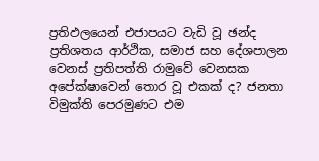ප්‍රතිඵලයෙන් එජාපයට වැඩි වූ ඡන්ද ප්‍රතිශතය ආර්ථික, සමාජ සහ දේශපාලන වෙනස් ප්‍රතිපත්ති රාමුවේ වෙනසක අපේක්ෂාවෙන් තොර වූ එකක් ද? ජනතා විමුක්ති පෙරමුණට එම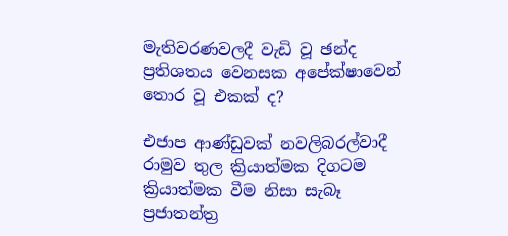මැතිවරණවලදී වැඩි වූ ඡන්ද ප්‍රතිශතය වෙනසක අපේක්ෂාවෙන් තොර වූ එකක් ද?

එජාප ආණ්ඩුවක් නවලිබරල්වාදී රාමුව තුල ක්‍රියාත්මක දිගටම ක්‍රියාත්මක වීම නිසා සැබෑ ප්‍රජාතන්ත්‍ර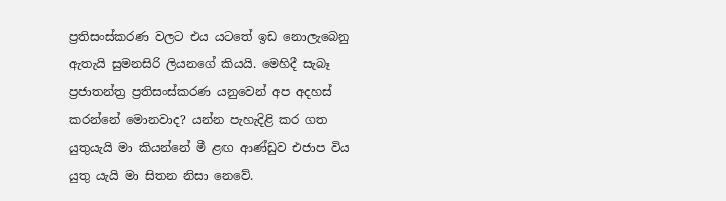ප්‍රතිසංස්කරණ වලට එය යටතේ ඉඩ නොලැබෙනු ඇතැයි සුමනසිරි ලියනගේ කියයි. මෙහිදී සැබෑ ප්‍රජාතන්ත්‍ර ප්‍රතිසංස්කරණ යනුවෙන් අප අදහස් කරන්නේ මොනවාද? යන්න පැහැදිළි කර ගත යුතුයැයි මා කියන්නේ මී ළඟ ආණ්ඩුව එජාප විය යුතු යැයි මා සිතන නිසා නෙවේ.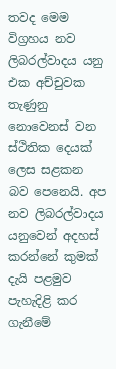තවද මෙම විග්‍රහය නව ලිබරල්වාදය යනු එක අච්චුවක තැණුනු නොවෙනස් වන ස්ථිතික දෙයක් ලෙස සළකන බව පෙනෙයි. අප නව ලිබරල්වාදය යනුවෙන් අදහස් කරන්නේ කුමක් දැයි පළමුව පැහැදිළි කර ගැනීමේ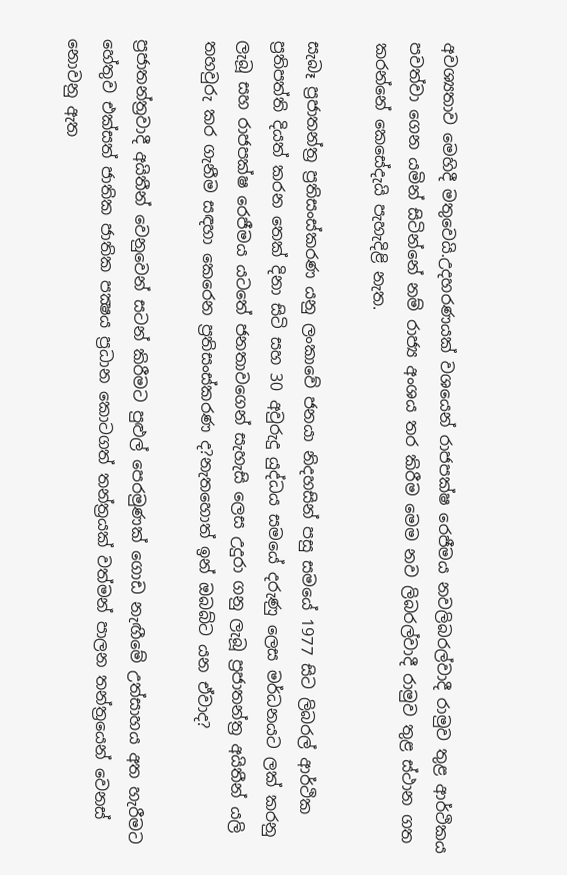අවශ්‍යතාව මෙහිදී මතුවෙයි.උදහරණයක් වශයෙන් රාජපක්ෂ රෙජීමය නවලිබරල්වාදී රාමුව තුළ ආර්ථිකය පවත්වා ගෙන යමින් සිටින්නේ නම් රාජ්‍ය අංශය තර කිරීම මෙම නව ලිබරල්වාදී රාමුව තුළ ස්ථාන ගත කරන්නේ කෙසේදැයි පැහැදිළි නැත.

සැබෑ ප්‍රජාතන්ත්‍ර ප්‍රතිසංස්කරණ යනු ලංකාවේ ජනයා නිදහසින් පසු සමයේ 1977 සිට ලිබරල් ආර්ථික ප්‍රතිපත්ති දියත් කරන තෙක් දිනා සිටි සහ 30 අවුරුදු යුද්ධය සමයේ දරුණු ලෙස මර්ධනයට ලක් කරනු ලැබූ සහ රාජපක්ෂ රෙජීමය යටතේ ජනතාවගෙන් සැහැසි ලෙස උදුරා ගනු ලැබූ ප්‍රජාතන්ත්‍ර අයිතීන් යලි තහවුරු කර ගැනීම සඳහා කෙරෙන ප්‍රතිසංස්කරණ ද?නැතහොත් ඉන් ඔබබ්ට යන ඒවාද?

ප්‍රජාතන්ත්‍රවාදී අයිතීන් වෙනුවෙන් සටන් කිරීමට පුළුල් පෙරමුණක් ගොඩ නැඟීමේ උත්සාහය අත හැරීමට හේතුව එක්සත් ජාතික ජාතික පක්‍ෂය ප්‍රධාන කොටගත් තන්ත්‍රයක් වත්මන් පාලන තන්ත්‍රයෙන් වෙනස් නොවනු ඇත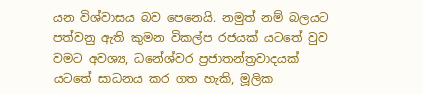යන විශ්වාසය බව පෙනෙයි. නමුත් නම් බලයට පත්වනු ඇති කුමන විකල්ප රජයක් යටතේ වුව වමට අවශ්‍ය, ධනේශ්වර ප්‍රජාතන්ත්‍රවාදයක් යටතේ සාධනය කර ගත හැකි, මූලික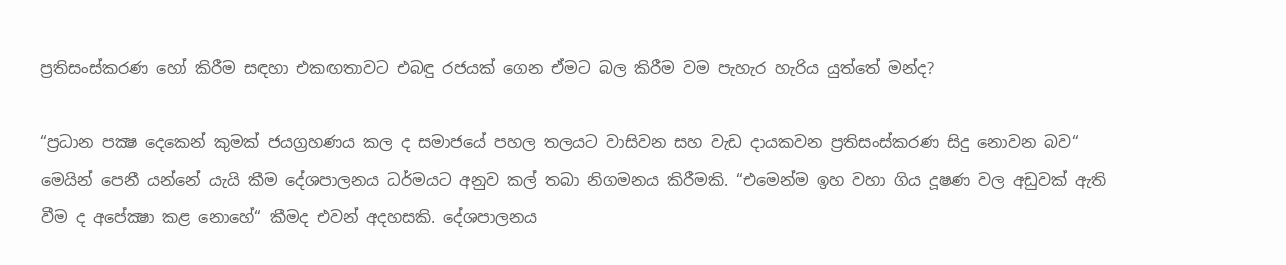ප්‍රතිසංස්කරණ හෝ කිරීම සඳහා එකඟතාවට එබඳු රජයක් ගෙන ඒමට බල කිරීම වම පැහැර හැරිය යුත්තේ මන්ද?

“ප්‍රධාන පක්‍ෂ දෙකෙන් කුමක් ජයග්‍රහණය කල ද සමාජයේ පහල තලයට වාසිවන සහ වැඩ දායකවන ප්‍රතිසංස්කරණ සිදු නොවන බව“ මෙයින් පෙනී යන්නේ යැයි කීම දේශපාලනය ධර්මයට අනුව කල් තබා නිගමනය කිරීමකි. “එමෙන්ම ඉහ වහා ගිය දූෂණ වල අඩුවක් ඇති වීම ද අපේක්‍ෂා කළ නොහේ“ කීමද එවන් අදහසකි. දේශපාලනය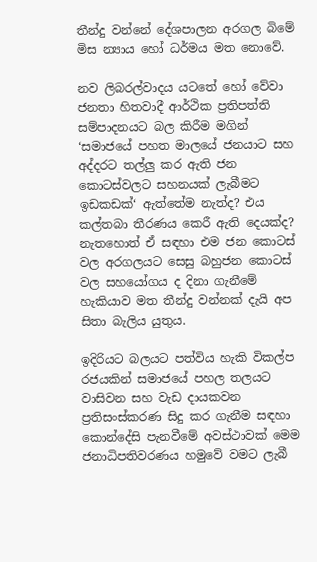තීන්දු වන්නේ දේශපාලන අරගල බිමේ මිස න්‍යාය හෝ ධර්මය මත නොවේ.

නව ලිබරල්වාදය යටතේ හෝ වේවා ජනතා හිතවාදී ආර්ථික ප්‍රතිපත්ති සම්පාදනයට බල කිරීම මගින් ‘සමාජයේ පහත මාලයේ ජනයාට සහ අද්දරට තල්ලු කර ඇති ජන කොටස්වලට සහනයක් ලැබීමට ඉඩකඩක්‘ ඇත්තේම නැත්ද? එය කල්තබා තීරණය කෙරී ඇති දෙයක්ද? නැතහොත් ඒ සඳහා එම ජන කොටස් වල අරගලයට සෙසු බහුජන කොටස් වල සහයෝගය ද දිනා ගැනීමේ හැකියාව මත තීන්දු වන්නක් දැයි අප සිතා බැලිය යුතුය.

ඉදිරියට බලයට පත්විය හැකි විකල්ප රජයකින් සමාජයේ පහල තලයට වාසිවන සහ වැඩ දායකවන ප්‍රතිසංස්කරණ සිදු කර ගැනීම සඳහා කොන්දේසි පැනවීමේ අවස්ථාවක් මෙම ජනාධිපතිවරණය හමුවේ වමට ලැබී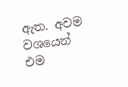ඇත. අවම වශයෙන් එම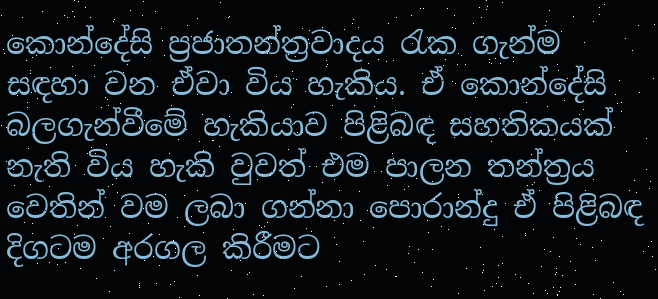කොන්දේසි ප්‍රජාතන්ත්‍රවාදය රැක ගැන්ම සඳහා වන ඒවා විය හැකිය. ඒ කොන්දේසි බලගැන්වීමේ හැකියාව පිළිබඳ සහතිකයක් නැති විය හැකි වුවත් එම පාලන තන්ත්‍රය වෙතින් වම ලබා ගන්නා පොරාන්දු ඒ පිළිබඳ දිගටම අරගල කිරීමට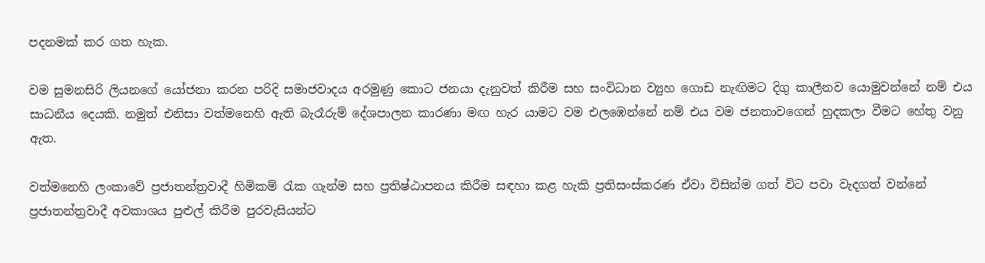පදනමක් කර ගත හැක.

වම සුමනසිරි ලියනගේ යෝජනා කරන පරිදි සමාජවාදය අරමුණු කොට ජනයා දැනුවත් කිරීම සහ සංවිධාන ව්‍යුහ ගොඩ නැඟිමට දිගු කාලීනව යොමුවන්නේ නම් එය සාධනීය දෙයකි. නමුත් එනිසා වත්මනෙහි ඇති බැරෑරුම් දේශපාලන කාරණා මඟ හැර යාමට වම එලඹෙන්නේ නම් එය වම ජනතාවගෙන් හුදකලා වීමට හේතු වනු ඇත.

වත්මනෙහි ලංකාවේ ප්‍රජාතන්ත්‍රවාදී හිමිකම් රැක ගැන්ම සහ ප්‍රතිෂ්ඨාපනය කිරීම සඳහා කළ හැකි ප්‍රතිසංස්කරණ ඒවා විසින්ම ගත් විට පවා වැදගත් වන්නේ ප්‍රජාතන්ත්‍රවාදී අවකාශය පුළුල් කිරීම පුරවැසියන්ට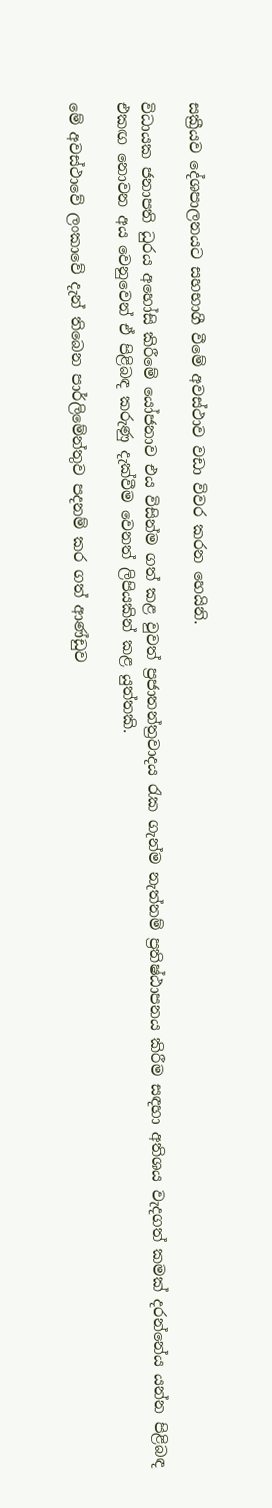සක්‍රීයව දේශපාලනයට සහභාගී වීමේ අවස්ථාව වඩා විවර කරන හෙයිනි.

විධායක ජනාපති ධුරය අහෝසි කිරීමේ යෝජනාව එය විසින්ම ගත් කළ වුවත් ප්‍රජාතන්ත්‍රවාදය රැක ගැන්ම නැත්නම් ප්‍රතිෂ්ඨාපනය කිරීම සඳහා අතිශය වැදගත් කමක් දරන්නේය යන්න පිළිබඳ එකඟ නොවන අය වෙනුවෙන් ඒ පිළිබඳ කරුණු දැක්වීම වෙනත් ලිපියකින් කළ යුත්තකි.

මේ අවස්ථාවේ ලංකාවේ දැන් තිබෙන පාර්ලිමේන්තුව පදනම් කර ගත් ආණ්ඩුව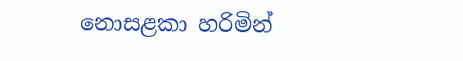නොසළකා හරිමින්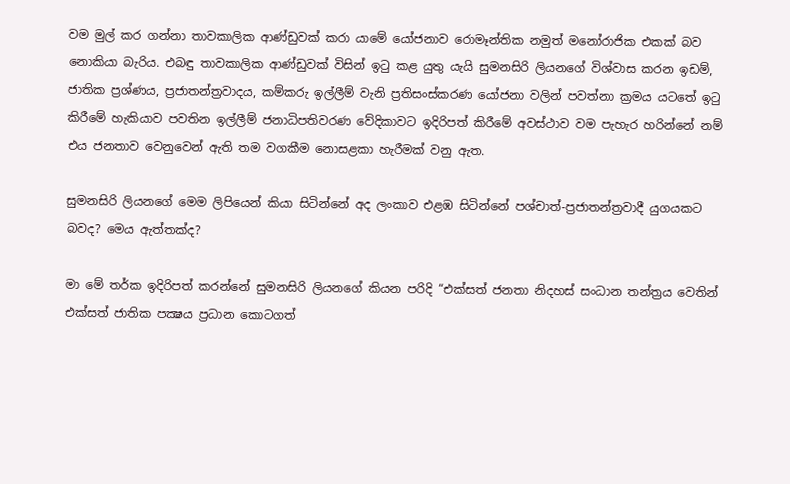වම මුල් කර ගන්නා තාවකාලික ආණ්ඩුවක් කරා යාමේ යෝජනාව රොමෑන්තික නමුත් මනෝරාජික එකක් බව නොකියා බැරිය. එබඳු තාවකාලික ආණ්ඩුවක් විසින් ඉටු කළ යුතු යැයි සුමනසිරි ලියනගේ විශ්වාස කරන ඉඩම්, ජාතික ප්‍රශ්ණය, ප්‍රජාතන්ත්‍රවාදය, කම්කරු ඉල්ලීම් වැනි ප්‍රතිසංස්කරණ යෝජනා වලින් පවත්නා ක්‍රමය යටතේ ඉටු කිරීමේ හැකියාව පවතින ඉල්ලීම් ජනාධිපතිවරණ වේදිකාවට ඉදිරිපත් කිරීමේ අවස්ථාව වම පැහැර හරින්නේ නම් එය ජනතාව වෙනුවෙන් ඇති තම වගකීම නොසළකා හැරීමක් වනු ඇත.

සුමනසිරි ලියනගේ මෙම ලිපියෙන් කියා සිටින්නේ අද ලංකාව එළඹ සිටින්නේ පශ්චාත්-ප්‍රජාතන්ත්‍රවාදී යුගයකට බවද? මෙය ඇත්තක්ද?

මා මේ තර්ක ඉදිරිපත් කරන්නේ සුමනසිරි ලියනගේ කියන පරිදි “එක්සත් ජනතා නිදහස් සංධාන තන්ත්‍රය වෙතින් එක්සත් ජාතික පක්‍ෂය ප්‍රධාන කොටගත්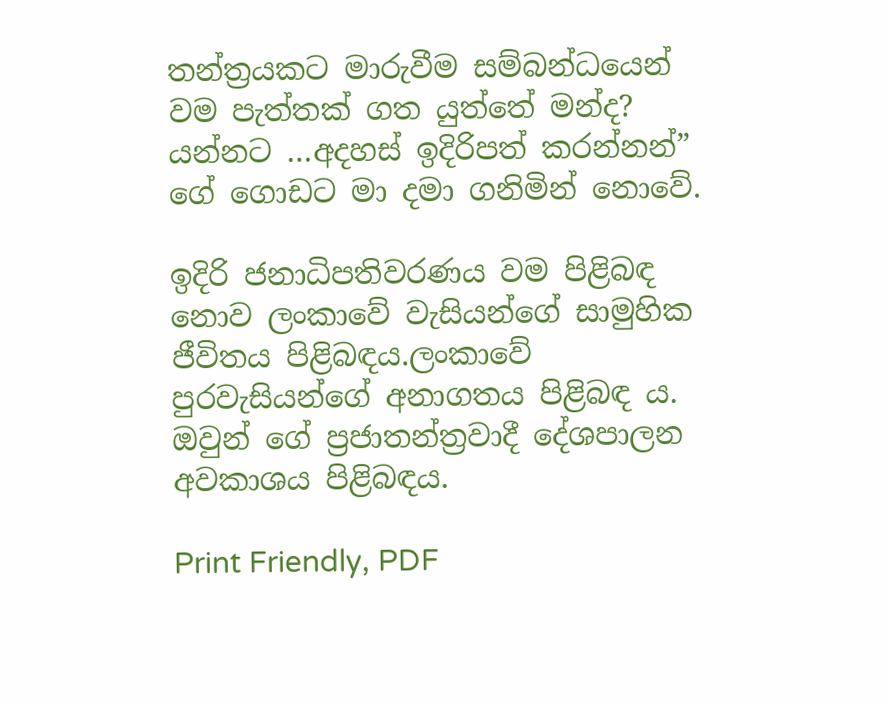තන්ත්‍රයකට මාරුවීම සම්බන්ධයෙන් වම පැත්තක් ගත යුත්තේ මන්ද? යන්නට …අදහස් ඉදිරිපත් කරන්නන්” ගේ ගොඩට මා දමා ගනිමින් නොවේ.

ඉදිරි ජනාධිපතිවරණය වම පිළිබඳ නොව ලංකාවේ වැසියන්ගේ සාමුහික ජීවිතය පිළිබඳය.ලංකාවේ පුරවැසියන්ගේ අනාගතය පිළිබඳ ය. ඔවුන් ගේ ප්‍රජාතන්ත්‍රවාදී දේශපාලන අවකාශය පිළිබඳය.

Print Friendly, PDF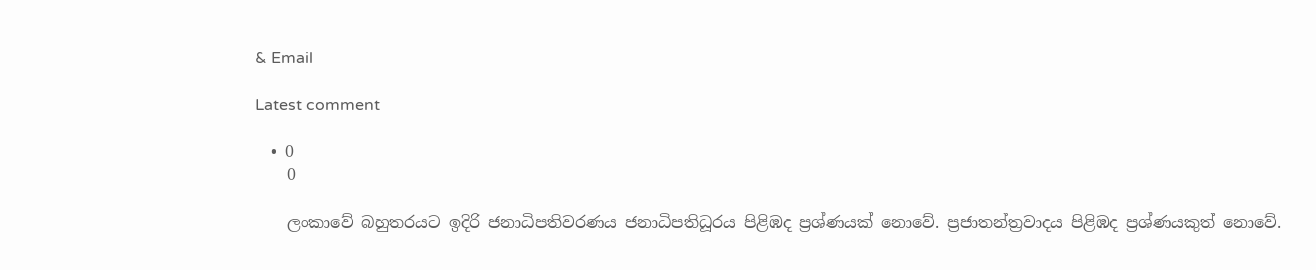& Email

Latest comment

  • 0
    0

    ලංකාවේ බහුතරයට ඉදිරි ජනාධිපතිවරණය ජනාධිපතිධූරය පිළිඹද ප්‍රශ්ණයක් නොවේ. ප්‍රජාතන්ත්‍රවාදය පිළිඹද ප්‍රශ්ණයකුත් නොවේ.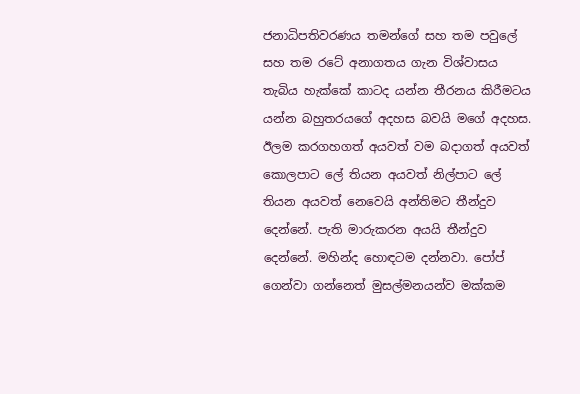ජනාධිපතිවරණය තමන්ගේ සහ තම පවුලේ සහ තම රටේ අනාගතය ගැන විශ්වාසය තැබිය හැක්කේ කාටද යන්න තීරනය කිරීමටය යන්න බහුතරයගේ අදහස බවයි මගේ අදහස. ඊලම කරගහගත් අයවත් වම බදාගත් අයවත් කොලපාට ලේ තියන අයවත් නිල්පාට ලේ තියන අයවත් නෙවෙයි අන්තිමට තීන්දුව දෙන්නේ. පැති මාරුකරන අයයි තීන්දුව දෙන්නේ. මහින්ද හොඳටම දන්නවා. පෝප් ගෙන්වා ගන්නෙත් මුසල්මනයන්ව මක්කම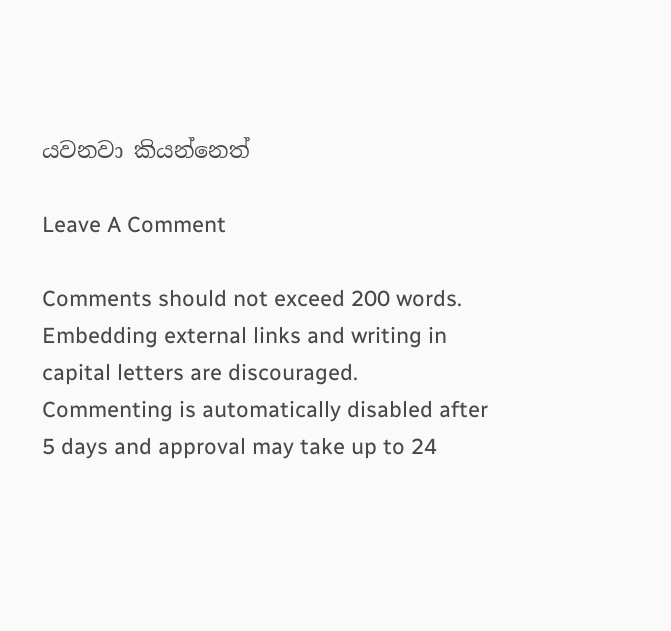යවනවා කියන්නෙත්

Leave A Comment

Comments should not exceed 200 words. Embedding external links and writing in capital letters are discouraged. Commenting is automatically disabled after 5 days and approval may take up to 24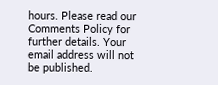hours. Please read our Comments Policy for further details. Your email address will not be published.